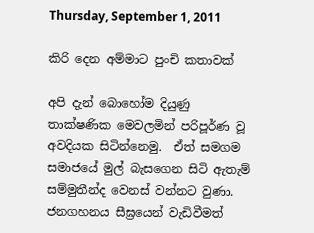Thursday, September 1, 2011

කිරි දෙන අම්මාට පුංචි කතාවක්

අපි දැන් බොහෝම දියුණු තාක්ෂණික මෙවලමින් පරිපූර්ණ වූ අවදියක සිටින්නෙමු.  ඒත් සමගම සමාජයේ මුල් බැසගෙන සිටි ඇතැම් සම්මුතීන්ද වෙනස් වන්නට වුණා. ජනගහනය සීඝ්‍රයෙන් වැඩිවීමත්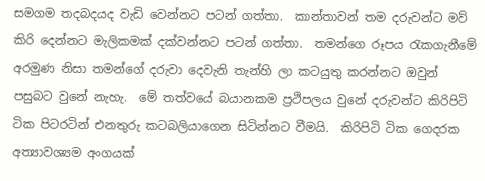සමගම තදබදයද වැඩි වෙන්නට පටන් ගත්තා.  කාන්තාවන් තම දරුවන්ට මව් කිරි දෙන්නට මැලිකමක් දක්වන්නට පටන් ගත්තා.  තමන්ගෙ රූපය රැකගැනීමේ අරමුණ නිසා තමන්ගේ දරුවා දෙවැනි තැන්හි ලා කටයුතු කරන්නට ඔවුන් පසුබට වුනේ නැහැ.  මේ තත්වයේ බයානකම ප්‍රථිපලය වුනේ දරුවන්ට කිරිපිටි ටික පිටරටින් එනතුරු කටබලියාගෙන සිටින්නට වීමයි.  කිරිපිටි ටික ගෙදරක අත්‍යාවශ්‍යම අංගයක්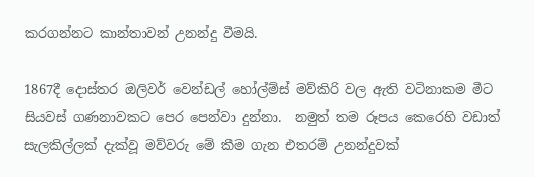කරගන්නට කාන්තාවන් උනන්දු වීමයි.

1867දී දොස්තර ඔලිවර් වෙන්ඩල් හෝල්ම්ස් මව්කිරි වල ඇති වටිනාකම මීට සියවස් ගණනාවකට පෙර පෙන්වා දුන්නා.  නමුත් තම රූපය කෙරෙහි වඩාත් සැලකිල්ලක් දැක්වූ මව්වරු මේ කීම ගැන එතරම් උනන්දුවක්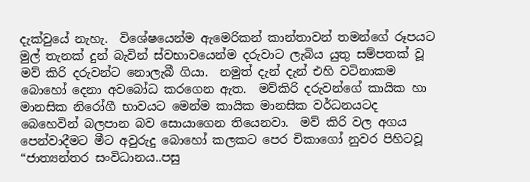දැක්වුයේ නැහැ.  විශේෂයෙන්ම ඇමෙරිකන් කාන්තාවන් තමන්ගේ රූපයට මුල් තැනක් දුන් බැවින් ස්වභාවයෙන්ම දරුවාට ලැබිය යුතු සම්පතක් වූ මව් කිරි දරුවන්ට නොලැබී ගියා.  නමුත් දැන් දැන් එහි වටිනාකම බොහෝ දෙනා අවබෝධ කරගෙන ඇත.  මව්කිරි දරුවන්ගේ කායික හා මානසික නිරෝගී භාවයට මෙන්ම කායික මානසික වර්ධනයටද බෙහෙවින් බලපාන බව සොයාගෙන තියෙනවා.  මව් කිරි වල අගය පෙන්වාදීමට මීට අවුරුදු බොහෝ කලකට පෙර චිකාගෝ නුවර පිහිටවූ “ජාත්‍යන්තර සංවිධානය..පසු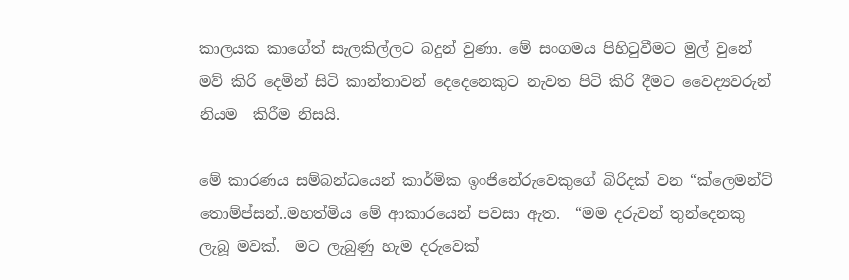කාලයක කාගේත් සැලකිල්ලට බදුන් වුණා. මේ සංගමය පිහිටුවීමට මුල් වුනේ මව් කිරි දෙමින් සිටි කාන්තාවන් දෙදෙනෙකුට නැවත පිටි කිරි දීමට වෛද්‍යවරුන් නියම  කිරීම නිසයි.

මේ කාරණය සම්බන්ධයෙන් කාර්මික ඉංජිනේරුවෙකුගේ බිරිදක් වන “ක්ලෙමන්ට් තොම්ප්සන්..මහත්මිය මේ ආකාරයෙන් පවසා ඇත.  “මම දරුවන් තුන්දෙනකු ලැබූ මවක්.  මට ලැබුණු හැම දරුවෙක්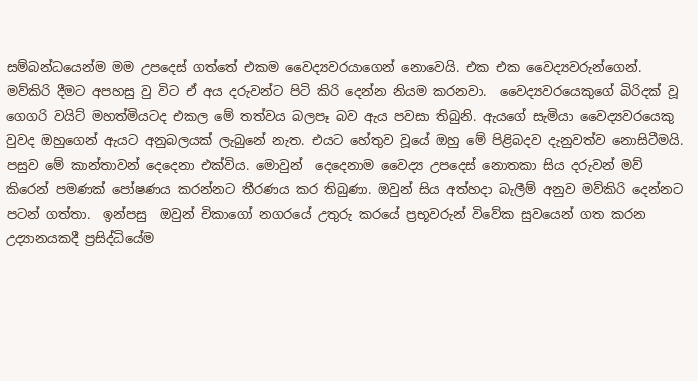සම්බන්ධයෙන්ම මම උපදෙස් ගත්තේ එකම වෛද්‍යවරයාගෙන් නොවෙයි. එක එක වෛද්‍යවරුන්ගෙන්.  මව්කිරි දීමට අපහසු වු විට ඒ අය දරුවන්ට පිටි කිරි දෙන්න නියම කරනවා.  වෛද්‍යවරයෙකුගේ බිරිදක් වූ ගෙගරි වයිට් මහත්මියටද එකල මේ තත්වය බලපෑ බව ඇය පවසා තිබුනි. ඇයගේ සැමියා වෛද්‍යවරයෙකු වුවද ඔහුගෙන් ඇයට අනුබලයක් ලැබුනේ නැත. එයට හේතුව වූයේ ඔහු මේ පිළිබදව දැනුවත්ව නොසිටීමයි.
පසුව මේ කාන්තාවන් දෙදෙනා එක්විය. මොවුන්  දෙදෙනාම වෛද්‍ය උපදෙස් නොතකා සිය දරුවන් මව් කිරෙන් පමණක් පෝෂණය කරන්නට තීරණය කර තිබුණා. ඔවුන් සිය අත්හදා බැලීම් අනුව මව්කිරි දෙන්නට පටන් ගත්තා.  ඉන්පසු  ඔවුන් චිකාගෝ නගරයේ උතුරු කරයේ ප්‍රභූවරුන් විවේක සුවයෙන් ගත කරන උද්‍යානයකදී ප්‍රසිද්ධියේම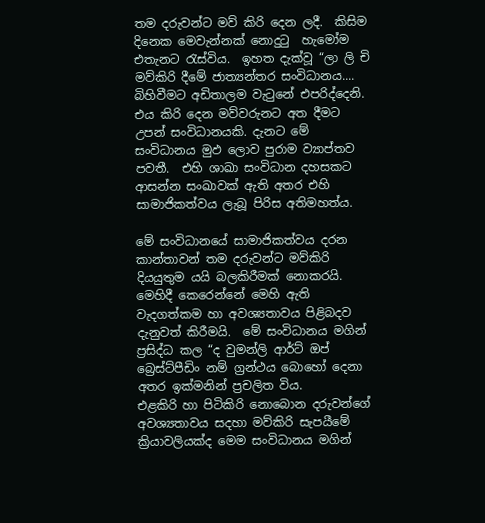තම දරුවන්ට මව් කිරි දෙන ලදී.  කිසිම දිනෙක මෙවැන්නක් නොදුටු  හැමෝම එතැනට රැස්විය.  ඉහත දැක්වූ “ලා ලි චි මව්කිරි දීමේ ජාත්‍යන්තර සංවිධානය.... බිහිවීමට අඩිතාලම වැටුනේ එපරිද්දෙනි.  එය කිරි දෙන මව්වරුනට අත දීමට උපන් සංවිධානයකි. දැනට මේ සංවිධානය මුඵ ලොව පුරාම ව්‍යාප්තව පවතී.  එහි ශාඛා සංවිධාන දහසකට ආසන්න සංඛාවක් ඇති අතර එහි සාමාජිකත්වය ලැබූ පිරිස අතිමහත්ය.

මේ සංවිධානයේ සාමාජිකත්වය දරන කාන්තාවන් තම දරුවන්ට මව්කිරි දියයුතුම යයි බලකිරීමක් නොකරයි.  මෙහිදී කෙරෙන්නේ මෙහි ඇති වැදගත්කම හා අවශ්‍යතාවය පිළිබදව දැනුවත් කිරීමයි.  මේ සංවිධානය මගින් ප්‍රසිද්ධ කල “ද වුමන්ලි ආර්ට් ඔප් බ්‍රෙස්ට්පීඩිං නම් ග්‍රන්ථය බොහෝ දෙනා අතර ඉක්මනින් ප්‍රචලිත විය.
එළකිරි හා පිටිකිරි නොබොන දරුවන්ගේ අවශ්‍යතාවය සදහා මව්කිරි සැපයීමේ ක්‍රියාවලියක්ද මෙම සංවිධානය මගින්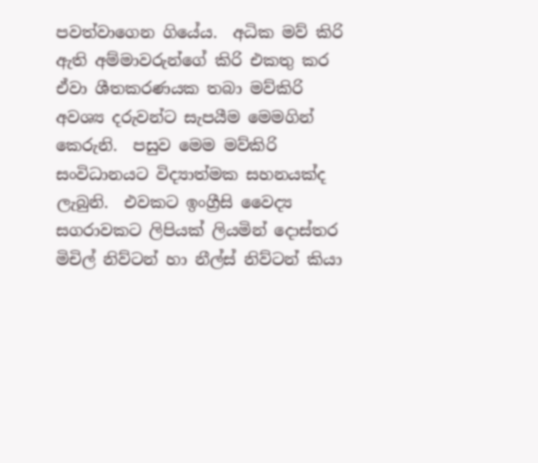පවත්වාගෙන ගියේය.  අධික මව් කිරි ඇති අම්මාවරුන්ගේ කිරි එකතු කර ඒවා ශීතකරණයක තබා මව්කිරි අවශ්‍ය දරුවන්ට සැපයීම මෙමගින් කෙරුනි.  පසුව මෙම මව්කිරි සංවිධානයට විද්‍යාත්මක සහනයක්ද ලැබුනි.  එවකට ඉංග්‍රීසි වෛද්‍ය සගරාවකට ලිපියක් ලියමින් දොස්තර මිචිල් නිව්ටන් හා නීල්ස් නිව්ටන් කියා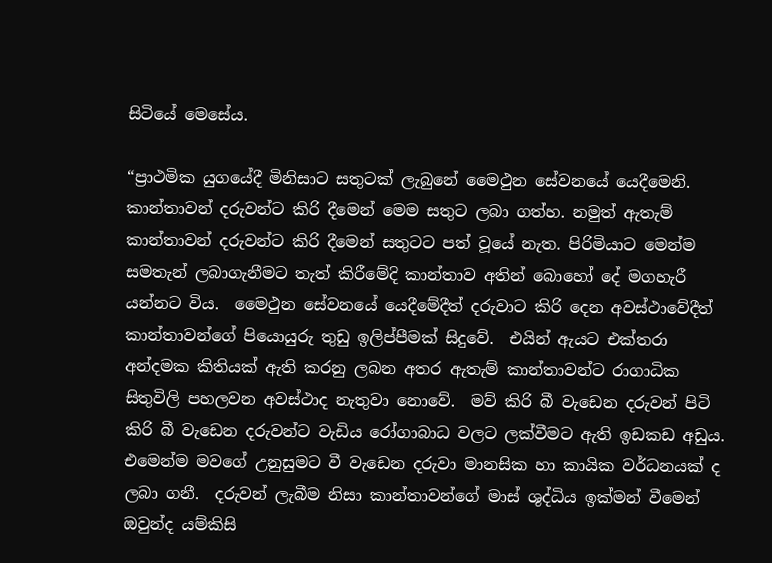සිටියේ මෙසේය.

“ප්‍රාථමික යුගයේදී මිනිසාට සතුටක් ලැබුනේ මෛථුන සේවනයේ යෙදීමෙනි.  කාන්තාවන් දරුවන්ට කිරි දීමෙන් මෙම සතුට ලබා ගත්හ. නමුත් ඇතැම් කාන්තාවන් දරුවන්ට කිරි දීමෙන් සතුටට පත් වූයේ නැත. පිරිමියාට මෙන්ම සමතැන් ලබාගැනීමට තැත් කිරීමේදි කාන්තාව අතින් බොහෝ දේ මගහැරී යන්නට විය.  මෛථුන සේවනයේ යෙදීමේදීත් දරුවාට කිරි දෙන අවස්ථාවේදීත් කාන්තාවන්ගේ පියොයුරු තුඩු ඉලිප්පීමක් සිදුවේ.  එයින් ඇයට එක්තරා අන්දමක කිතියක් ඇති කරනු ලබන අතර ඇතැම් කාන්තාවන්ට රාගාධික සිතුවිලි පහලවන අවස්ථාද නැතුවා නොවේ.  මව් කිරි බී වැඩෙන දරුවන් පිටි කිරි බී වැඩෙන දරුවන්ට වැඩිය රෝගාබාධ වලට ලක්වීමට ඇති ඉඩකඩ අඩුය.  එමෙන්ම මවගේ උනුසුමට වී වැඩෙන දරුවා මානසික හා කායික වර්ධනයක් ද ලබා ගනී.  දරුවන් ලැබීම නිසා කාන්තාවන්ගේ මාස් ශුද්ධිය ඉක්මන් වීමෙන් ඔවුන්ද යම්කිසි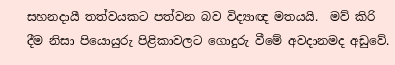සහනදායී තත්වයකට පත්වන බව විද්‍යාඥ මතයයි.  මව් කිරි දීම නිසා පියොයුරු පිළිකාවලට ගොදුරු වීමේ අවදානමද අඩුවේ.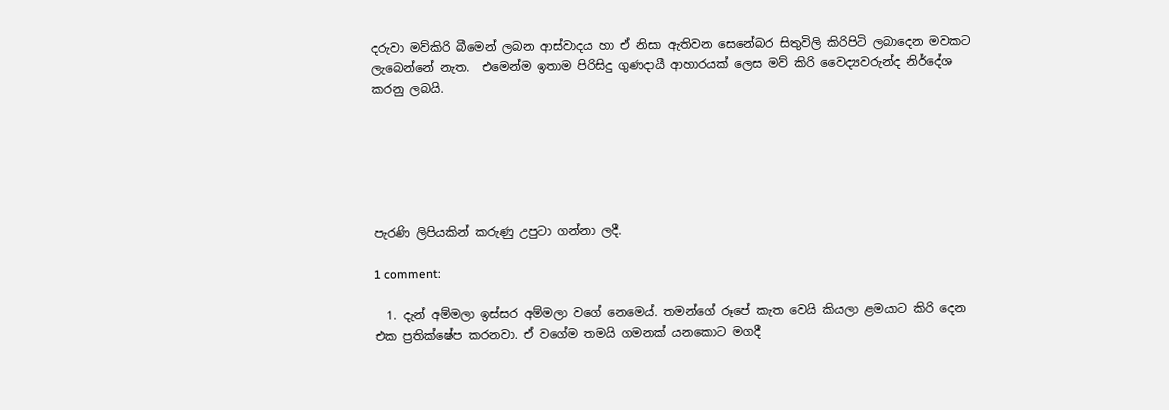දරුවා මව්කිරි බීමෙන් ලබන ආස්වාදය හා ඒ නිසා ඇතිවන සෙනේබර සිතුවිලි කිරිපිටි ලබාදෙන මවකට ලැබෙන්නේ නැත.  එමෙන්ම ඉතාම පිරිසිදු ගුණදායී ආහාරයක් ලෙස මව් කිරි වෛද්‍යවරුන්ද නිර්දේශ කරනු ලබයි.






පැරණි ලිපියකින් කරුණු උපුටා ගන්නා ලදී.

1 comment:

  1. දැන් අම්මලා ඉස්සර අම්මලා වගේ නෙමෙය්. තමන්ගේ රූපේ කැත වෙයි කියලා ළමයාට කිරි දෙන එක ප්‍රතික්ෂේප කරනවා. ඒ වගේම තමයි ගමනක් යනකොට මගදී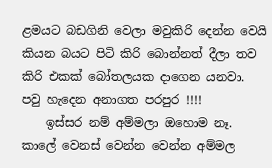ළමයට බඩගිනි වෙලා මවුකිරි දෙන්න වෙයි කියන බයට පිටි කිරි බොන්නත් දීලා තව කිරි එකක් බෝතලයක දාගෙන යනවා. පවු හැදෙන අනාගත පරපුර !!!!
    ඉස්සර නම් අම්මලා ඔහොම නෑ. කාලේ වෙනස් වෙන්න වෙන්න අම්මල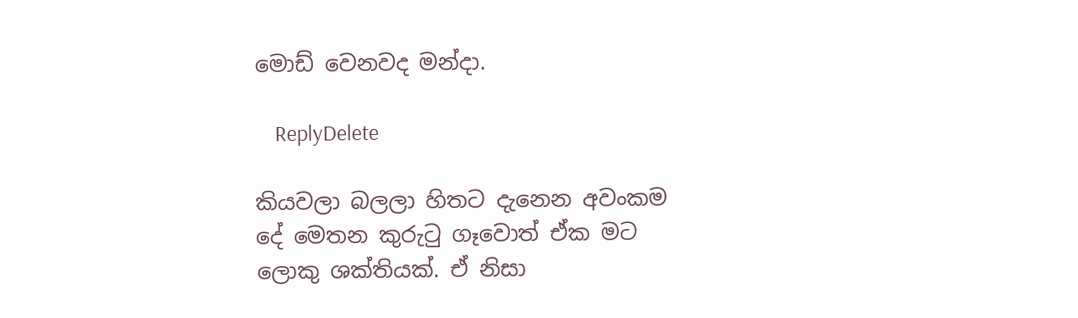මොඩ් වෙනවද මන්දා.

    ReplyDelete

කියවලා බලලා හිතට දැනෙන අවංකම දේ මෙතන කුරුටු ගෑවොත් ඒක මට ලොකු ශක්තියක්. ඒ නිසා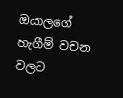ඔයාලගේ හැගීම් වචන වලට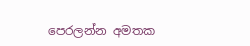පෙරලන්න අමතක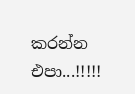කරන්න එපා...!!!!!